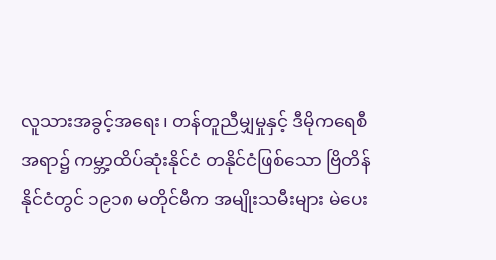လူသားအခွင့်အရေး၊ တန်တူညီမျှမှုနှင့် ဒီမိုကရေစီ အရာ၌ ကမ္ဘာ့ထိပ်ဆုံးနိုင်ငံ တနိုင်ငံဖြစ်သော ဗြိတိန်နိုင်ငံတွင် ၁၉၁၈ မတိုင်မီက အမျိုးသမီးများ မဲပေး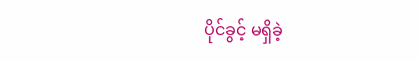ပိုင်ခွင့် မရှိခဲ့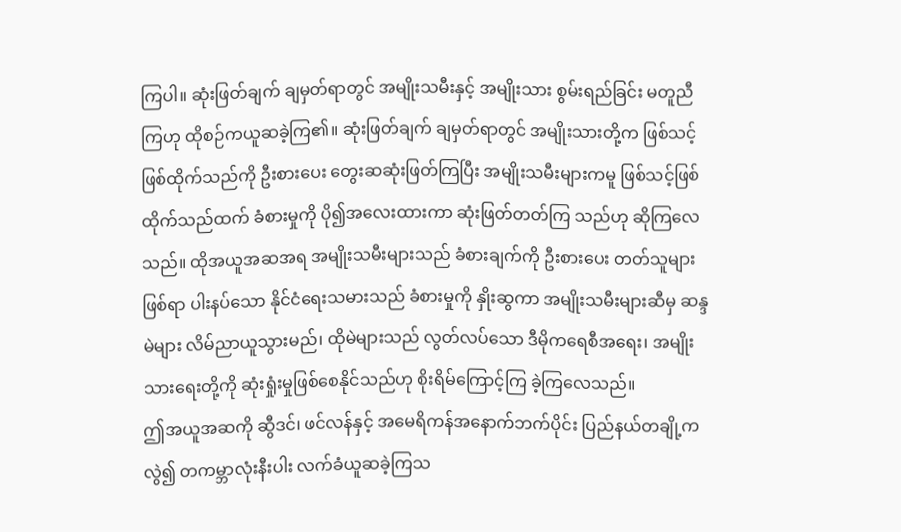ကြပါ။ ဆုံးဖြတ်ချက် ချမှတ်ရာတွင် အမျိုးသမီးနှင့် အမျိုးသား စွမ်းရည်ခြင်း မတူညီကြဟု ထိုစဉ်ကယူဆခဲ့ကြ၏။ ဆုံးဖြတ်ချက် ချမှတ်ရာတွင် အမျိုးသားတို့က ဖြစ်သင့်ဖြစ်ထိုက်သည်ကို ဦးစားပေး တွေးဆဆုံးဖြတ်ကြပြီး အမျိုးသမီးများကမူ ဖြစ်သင့်ဖြစ်ထိုက်သည်ထက် ခံစားမှုကို ပို၍အလေးထားကာ ဆုံးဖြတ်တတ်ကြ သည်ဟု ဆိုကြလေသည်။ ထိုအယူအဆအရ အမျိုးသမီးများသည် ခံစားချက်ကို ဦးစားပေး တတ်သူများဖြစ်ရာ ပါးနပ်သော နိုင်ငံရေးသမားသည် ခံစားမှုကို နှိုးဆွကာ အမျိုးသမီးများဆီမှ ဆန္ဒမဲများ လိမ်ညာယူသွားမည်၊ ထိုမဲများသည် လွတ်လပ်သော ဒီမိုကရေစီအရေး၊ အမျိုးသားရေးတို့ကို ဆုံးရှုံးမှုဖြစ်စေနိုင်သည်ဟု စိုးရိမ်ကြောင့်ကြ ခဲ့ကြလေသည်။
ဤအယူအဆကို ဆွီဒင်၊ ဖင်လန်နှင့် အမေရိကန်အနောက်ဘက်ပိုင်း ပြည်နယ်တချို့ကလွဲ၍ တကမ္ဘာလုံးနီးပါး လက်ခံယူဆခဲ့ကြသ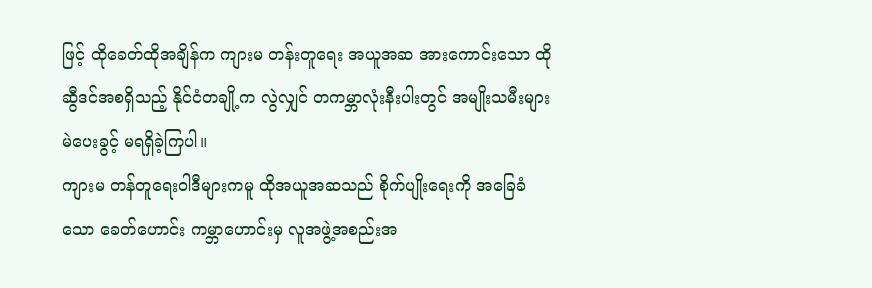ဖြင့် ထိုခေတ်ထိုအချိန်က ကျားမ တန်းတူရေး အယူအဆ အားကောင်းသော ထိုဆွီဒင်အစရှိသည့် နိုင်ငံတချို့က လွဲလျှင် တကမ္ဘာလုံးနီးပါးတွင် အမျိုးသမီးများ မဲပေးခွင့် မရရှိခဲ့ကြပါ။
ကျားမ တန်တူရေးဝါဒီများကမူ ထိုအယူအဆသည် စိုက်ပျိုးရေးကို အခြေခံသော ခေတ်ဟောင်း ကမ္ဘာဟောင်းမှ လူအဖွဲ့အစည်းအ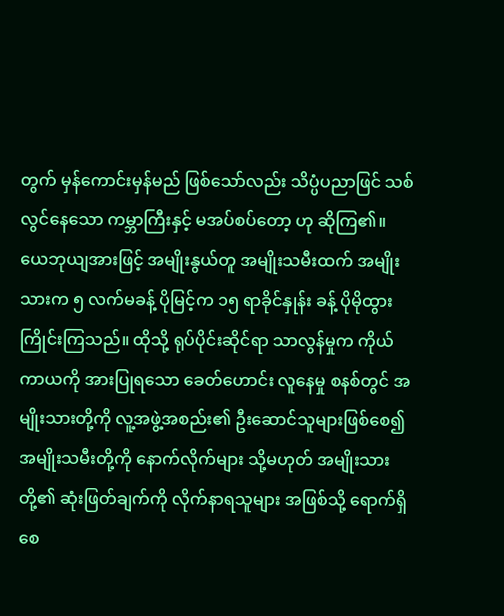တွက် မှန်ကောင်းမှန်မည် ဖြစ်သော်လည်း သိပ္ပံပညာဖြင် သစ်လွင်နေသော ကမ္ဘာကြီးနှင့် မအပ်စပ်တော့ ဟု ဆိုကြ၏။ ယေဘုယျအားဖြင့် အမျိုးနွယ်တူ အမျိုးသမီးထက် အမျိုးသားက ၅ လက်မခန့် ပိုမြင့်က ၁၅ ရာခိုင်နှုန်း ခန့် ပိုမိုထွားကြိုင်းကြသည်။ ထိုသို့ ရုပ်ပိုင်းဆိုင်ရာ သာလွန်မှုက ကိုယ်ကာယကို အားပြုရသော ခေတ်ဟောင်း လူနေမှု စနစ်တွင် အမျိုးသားတို့ကို လူ့အဖွဲ့အစည်း၏ ဦးဆောင်သူများဖြစ်စေ၍ အမျိုးသမီးတို့ကို နောက်လိုက်များ သို့မဟုတ် အမျိုးသားတို့၏ ဆုံးဖြတ်ချက်ကို လိုက်နာရသူများ အဖြစ်သို့ ရောက်ရှိစေ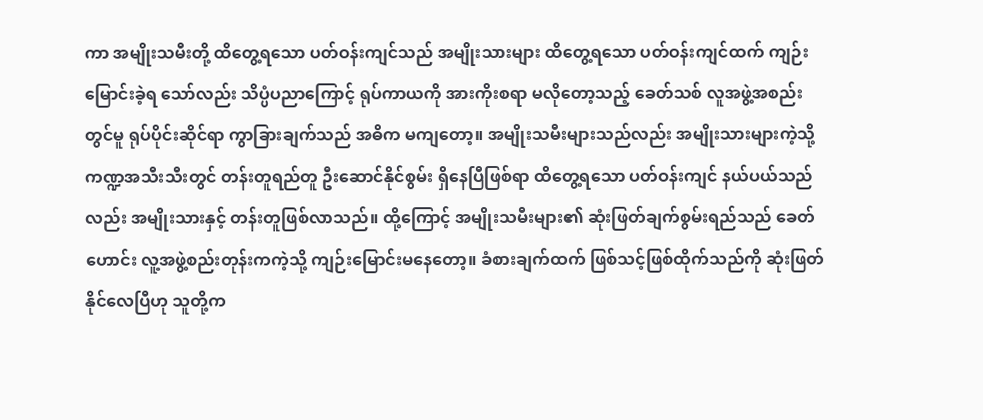ကာ အမျိုးသမီးတို့ ထိတွေ့ရသော ပတ်ဝန်းကျင်သည် အမျိုးသားများ ထိတွေ့ရသော ပတ်ဝန်းကျင်ထက် ကျဉ်းမြောင်းခဲ့ရ သော်လည်း သိပ္ပံပညာကြောင့် ရုပ်ကာယကို အားကိုးစရာ မလိုတော့သည့် ခေတ်သစ် လူအဖွဲ့အစည်းတွင်မူ ရုပ်ပိုင်းဆိုင်ရာ ကွာခြားချက်သည် အဓိက မကျတော့။ အမျိုးသမီးများသည်လည်း အမျိုးသားများကဲ့သို့ ကဏ္ဍအသီးသီးတွင် တန်းတူရည်တူ ဦးဆောင်နိုင်စွမ်း ရှိနေပြီဖြစ်ရာ ထိတွေ့ရသော ပတ်ဝန်းကျင် နယ်ပယ်သည်လည်း အမျိုးသားနှင့် တန်းတူဖြစ်လာသည်။ ထို့ကြောင့် အမျိုးသမီးများ၏ ဆုံးဖြတ်ချက်စွမ်းရည်သည် ခေတ်ဟောင်း လူ့အဖွဲ့စည်းတုန်းကကဲ့သို့ ကျဉ်းမြောင်းမနေတော့။ ခံစားချက်ထက် ဖြစ်သင့်ဖြစ်ထိုက်သည်ကို ဆုံးဖြတ်နိုင်လေပြီဟု သူတို့က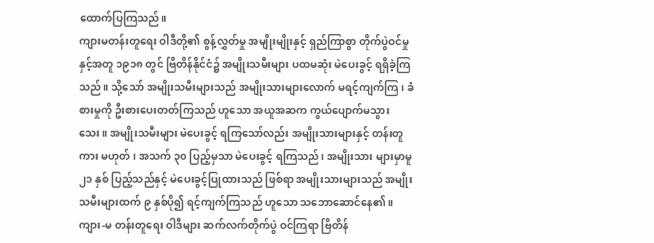ထောက်ပြကြသည်။
ကျားမတန်းတူရေး ဝါဒီတို့၏ စွန့်လွှတ်မှု အမျိုးမျိုးနှင့် ရှည်ကြာစွာ တိုက်ပွဲဝင်မှုနှင့်အတူ ၁၉၁၈ တွင် ဗြိတိန်နိုင်ငံ၌ အမျိုးသမီးများ ပထမဆုံး မဲပေးခွင့် ရရှိခဲ့ကြသည်။ သို့သော် အမျိုးသမီးများသည် အမျိုးသားများလောက် မရင့်ကျက်ကြ၊ ခံစားမှုကို ဦးစားပေးတတ်ကြသည် ဟူသော အယူအဆက ကွယ်ပျောက်မသွားသေး။ အမျိုးသမီးများ မဲပေးခွင့် ရကြသော်လည်း အမျိုးသားများနှင့် တန်းတူကား မဟုတ်၊ အသက် ၃၀ ပြည့်မှသာ မဲပေးခွင့် ရကြသည်၊ အမျိုးသား များမှာမူ ၂၁ နှစ် ပြည့်သည်နှင့် မဲပေးခွင့်ပြုထားသည် ဖြစ်ရာ အမျိုးသားများသည် အမျိုးသမီးများထက် ၉ နှစ်ပို၍ ရင့်ကျက်ကြသည် ဟူသော သဘောဆောင်နေ၏။ ကျား-မ တန်းတူရေး ဝါဒီများ ဆက်လက်တိုက်ပွဲ ဝင်ကြရာ ဗြိတိန်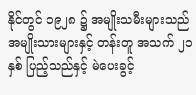နိုင်တွင် ၁၉၂၈ ၌ အမျိုးသမီးများသည် အမျိုးသားများနှင့် တန်းတူ အသက် ၂၁ နှစ် ပြည့်သည်နှင့် မဲပေးခွင့်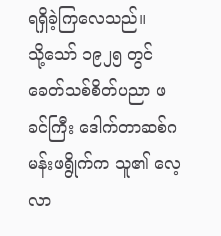ရရှိခဲ့ကြလေသည်။
သို့သော် ၁၉၂၅ တွင် ခေတ်သစ်စိတ်ပညာ ဖခင်ကြီး ဒေါက်တာဆစ်ဂမန်းဖရွိုက်က သူ၏ လေ့လာ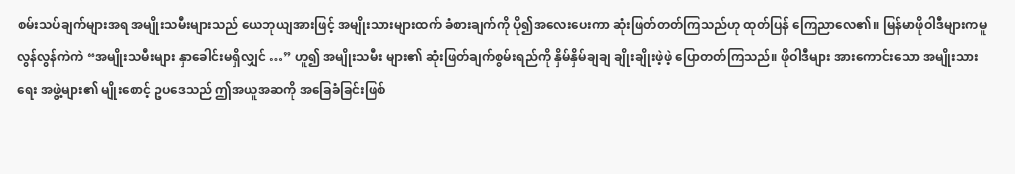စမ်းသပ်ချက်များအရ အမျိုးသမီးများသည် ယေဘုယျအားဖြင့် အမျိုးသားများထက် ခံစားချက်ကို ပို၍အလေးပေးကာ ဆုံးဖြတ်တတ်ကြသည်ဟု ထုတ်ပြန် ကြေညာလေ၏။ မြန်မာဖိုဝါဒီများကမူ လွန်လွန်ကဲကဲ “အမျိုးသမီးများ နှာခေါင်းမရှိလျှင် …” ဟူ၍ အမျိုးသမီး များ၏ ဆုံးဖြတ်ချက်စွမ်းရည်ကို နှိမ်နှိမ်ချချ ချိုးချိုးဖဲ့ဖဲ့ ပြောတတ်ကြသည်။ ဖိုဝါဒီများ အားကောင်းသော အမျိုးသားရေး အဖွဲ့များ၏ မျိုးစောင့် ဥပဒေသည် ဤအယူအဆကို အခြေခံခြင်းဖြစ်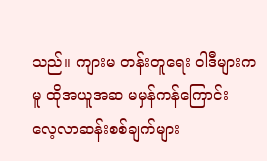သည်။ ကျားမ တန်းတူရေး ဝါဒီများကမူ ထိုအယူအဆ မမှန်ကန်ကြောင်း လေ့လာဆန်းစစ်ချက်များ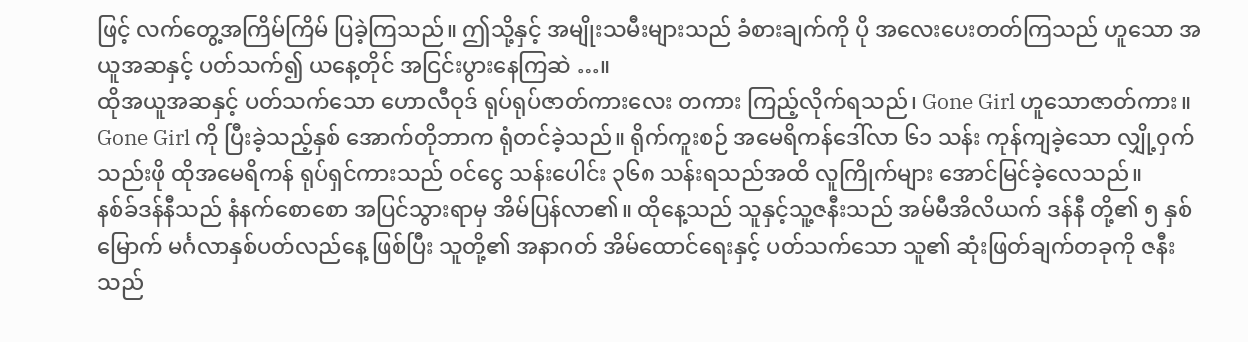ဖြင့် လက်တွေ့အကြိမ်ကြိမ် ပြခဲ့ကြသည်။ ဤသို့နှင့် အမျိုးသမီးများသည် ခံစားချက်ကို ပို အလေးပေးတတ်ကြသည် ဟူသော အယူအဆနှင့် ပတ်သက်၍ ယနေ့တိုင် အငြင်းပွားနေကြဆဲ …။
ထိုအယူအဆနှင့် ပတ်သက်သော ဟောလီဝုဒ် ရုပ်ရုပ်ဇာတ်ကားလေး တကား ကြည့်လိုက်ရသည်၊ Gone Girl ဟူသောဇာတ်ကား။ Gone Girl ကို ပြီးခဲ့သည့်နှစ် အောက်တိုဘာက ရုံတင်ခဲ့သည်။ ရိုက်ကူးစဉ် အမေရိကန်ဒေါ်လာ ၆၁ သန်း ကုန်ကျခဲ့သော လျှို့ဝှက်သည်းဖို ထိုအမေရိကန် ရုပ်ရှင်ကားသည် ဝင်ငွေ သန်းပေါင်း ၃၆၈ သန်းရသည်အထိ လူကြိုက်များ အောင်မြင်ခဲ့လေသည်။
နစ်ခ်ဒန်နီသည် နံနက်စောစော အပြင်သွားရာမှ အိမ်ပြန်လာ၏။ ထိုနေ့သည် သူနှင့်သူ့ဇနီးသည် အမ်မီအိလိယက် ဒန်နီ တို့၏ ၅ နှစ်မြောက် မင်္ဂလာနှစ်ပတ်လည်နေ့ ဖြစ်ပြီး သူတို့၏ အနာဂတ် အိမ်ထောင်ရေးနှင့် ပတ်သက်သော သူ၏ ဆုံးဖြတ်ချက်တခုကို ဇနီးသည်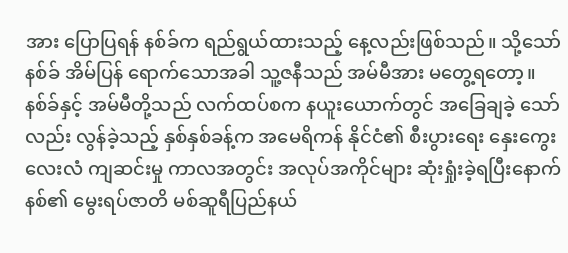အား ပြောပြရန် နစ်ခ်က ရည်ရွယ်ထားသည့် နေ့လည်းဖြစ်သည်။ သို့သော် နစ်ခ် အိမ်ပြန် ရောက်သောအခါ သူ့ဇနီသည် အမ်မီအား မတွေ့ရတော့။
နစ်ခ်နှင့် အမ်မီတို့သည် လက်ထပ်စက နယူးယောက်တွင် အခြေချခဲ့ သော်လည်း လွန်ခဲ့သည့် နှစ်နှစ်ခန့်က အမေရိကန် နိုင်ငံ၏ စီးပွားရေး နှေးကွေးလေးလံ ကျဆင်းမှု ကာလအတွင်း အလုပ်အကိုင်များ ဆုံးရှုံးခဲ့ရပြီးနောက် နစ်၏ မွေးရပ်ဇာတိ မစ်ဆူရီပြည်နယ်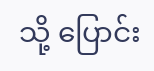သို့ ပြောင်း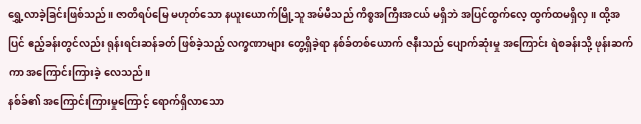ရွှေ့လာခဲ့ခြင်းဖြစ်သည်။ ဇာတိရပ်မြေ မဟုတ်သော နယူးယောက်မြို့သူ အမ်မီသည် ကိစ္စအကြီးအငယ် မရှိဘဲ အပြင်ထွက်လေ့ ထွက်ထမရှိလှ။ ထို့အပြင် ဧည့်ခန်းတွင်လည်း ရုန်းရင်းဆန်ခတ် ဖြစ်ခဲ့သည့် လက္ခဏာများ တွေ့ရှိခဲ့ရာ နစ်ခ်တစ်ယောက် ဇနီးသည် ပျောက်ဆုံးမှု အကြောင်း ရဲစခန်းသို့ ဖုန်းဆက်ကာ အကြောင်းကြားခဲ့ လေသည်။
နစ်ခ်၏ အကြောင်းကြားမှုကြောင့် ရောက်ရှိလာသော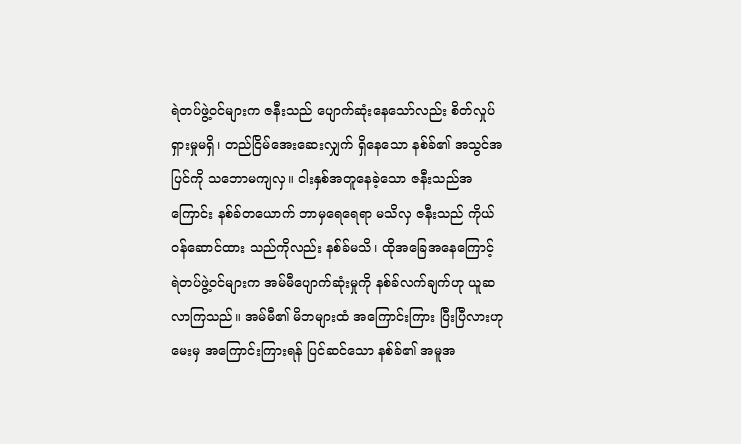ရဲတပ်ဖွဲ့ဝင်များက ဇနီးသည် ပျောက်ဆုံးနေသော်လည်း စိတ်လှုပ်ရှားမှုမရှိ၊ တည်ငြိမ်အေးဆေးလျှက် ရှိနေသော နစ်ခ်၏ အသွင်အပြင်ကို သဘောမကျလှ။ ငါးနှစ်အတူနေခဲ့သော ဇနီးသည်အကြောင်း နစ်ခ်တယောက် ဘာမှရေရေရာ မသိလှ ဇနီးသည် ကိုယ်ဝန်ဆောင်ထား သည်ကိုလည်း နစ်ခ်မသိ၊ ထိုအခြေအနေကြောင့် ရဲတပ်ဖွဲ့ဝင်များက အမ်မီပျောက်ဆုံးမှုကို နစ်ခ်လက်ချက်ဟု ယူဆလာကြသည်။ အမ်မီ၏ မိဘများထံ အကြောင်းကြား ပြီးပြီလားဟု မေးမှ အကြောင်းကြားရန် ပြင်ဆင်သော နစ်ခ်၏ အမူအ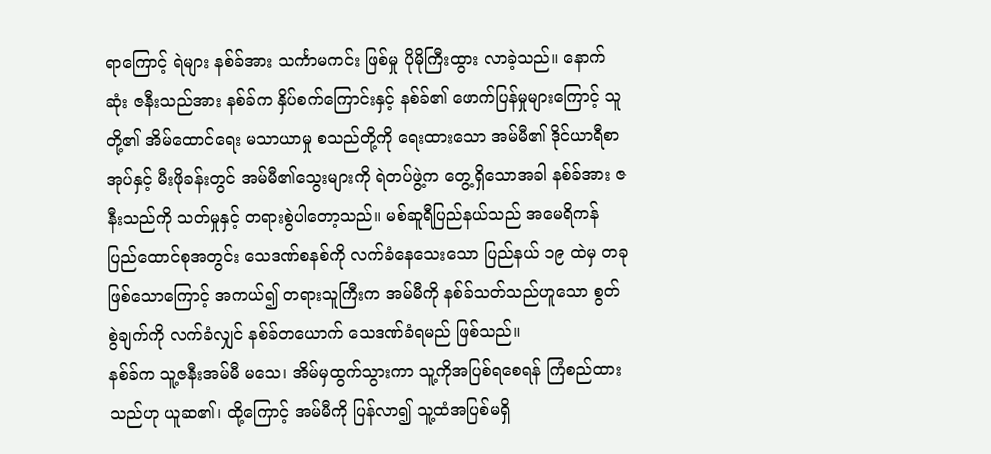ရာကြောင့် ရဲများ နစ်ခ်အား သင်္ကာမကင်း ဖြစ်မှု ပိုမိုကြီးထွား လာခဲ့သည်။ နောက်ဆုံး ဇနီးသည်အား နစ်ခ်က နှိပ်စက်ကြောင်းနှင့် နစ်ခ်၏ ဖောက်ပြန်မှုများကြောင့် သူတို့၏ အိမ်ထောင်ရေး မသာယာမှု စသည်တို့ကို ရေးထားသော အမ်မီ၏ ဒိုင်ယာရီစာအုပ်နှင့် မီးဖိုခန်းတွင် အမ်မီ၏သွေးများကို ရဲတပ်ဖွဲ့က တွေ့ရှိသောအခါ နစ်ခ်အား ဇနီးသည်ကို သတ်မှုနှင့် တရားစွဲပါတော့သည်။ မစ်ဆူရီပြည်နယ်သည် အမေရိကန် ပြည်ထောင်စုအတွင်း သေဒဏ်စနစ်ကို လက်ခံနေသေးသော ပြည်နယ် ၁၉ ထဲမှ တခု ဖြစ်သောကြောင့် အကယ်၍ တရားသူကြီးက အမ်မီကို နစ်ခ်သတ်သည်ဟူသော စွတ်စွဲချက်ကို လက်ခံလျှင် နစ်ခ်တယောက် သေဒဏ်ခံရမည် ဖြစ်သည်။
နစ်ခ်က သူ့ဇနီးအမ်မီ မသေ၊ အိမ်မှထွက်သွားကာ သူ့ကိုအပြစ်ရစေရန် ကြံစည်ထားသည်ဟု ယူဆ၏၊ ထို့ကြောင့် အမ်မီကို ပြန်လာ၍ သူ့ထံအပြစ်မရှိ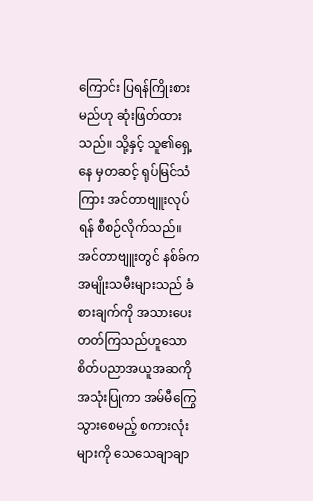ကြောင်း ပြရန်ကြိုးစားမည်ဟု ဆုံးဖြတ်ထားသည်။ သို့နှင့် သူ၏ရှေ့နေ မှတဆင့် ရုပ်မြင်သံကြား အင်တာဗျူးလုပ်ရန် စီစဉ်လိုက်သည်။
အင်တာဗျူးတွင် နစ်ခ်က အမျိုးသမီးများသည် ခံစားချက်ကို အသားပေး တတ်ကြသည်ဟူသော စိတ်ပညာအယူအဆကို အသုံးပြုကာ အမ်မီကြွေသွားစေမည့် စကားလုံးများကို သေသေချာချာ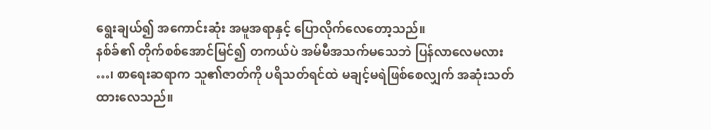ရွေးချယ်၍ အကောင်းဆုံး အမူအရာနှင့် ပြောလိုက်လေတော့သည်။
နစ်ခ်၏ တိုက်စစ်အောင်မြင်၍ တကယ်ပဲ အမ်မီအသက်မသေဘဲ ပြန်လာလေမလား …၊ စာရေးဆရာက သူ၏ဇာတ်ကို ပရိသတ်ရင်ထဲ မချင့်မရဲဖြစ်စေလျှက် အဆုံးသတ်ထားလေသည်။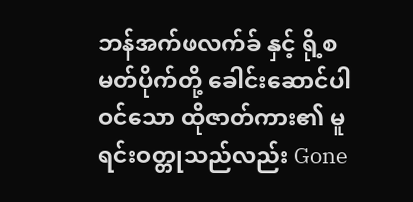ဘန်အက်ဖလက်ခ် နှင့် ရို့စမတ်ပိုက်တို့ ခေါင်းဆောင်ပါဝင်သော ထိုဇာတ်ကား၏ မူရင်းဝတ္တုသည်လည်း Gone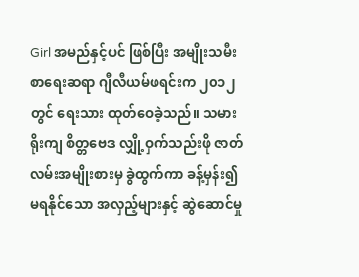Girl အမည်နှင့်ပင် ဖြစ်ပြီး အမျိုးသမီးစာရေးဆရာ ဂျီလီယမ်ဖရင်းက ၂၀၁၂ တွင် ရေးသား ထုတ်ဝေခဲ့သည်။ သမားရိုးကျ စိတ္တဗေဒ လျှို့ဝှက်သည်းဖို ဇာတ်လမ်းအမျိုးစားမှ ခွဲထွက်ကာ ခန့်မှန်း၍ မရနိုင်သော အလှည့်များနှင့် ဆွဲဆောင်မှု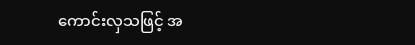ကောင်းလှသဖြင့် အ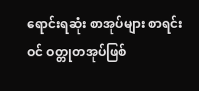ရောင်းရဆုံး စာအုပ်များ စာရင်းဝင် ဝတ္တုတအုပ်ဖြစ်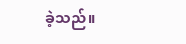ခဲ့သည်။